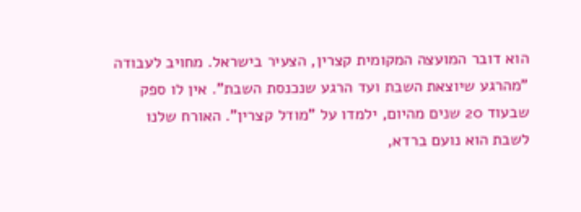הוא דובר המועצה המקומית קצרין, הצעיר בישראל. מחויב לעבודה "מהרגע שיוצאת השבת ועד הרגע שנכנסת השבת". אין לו ספק שבעוד 20 שנים מהיום, ילמדו על "מודל קצרין". האורח שלנו לשבת הוא נועם ברדא,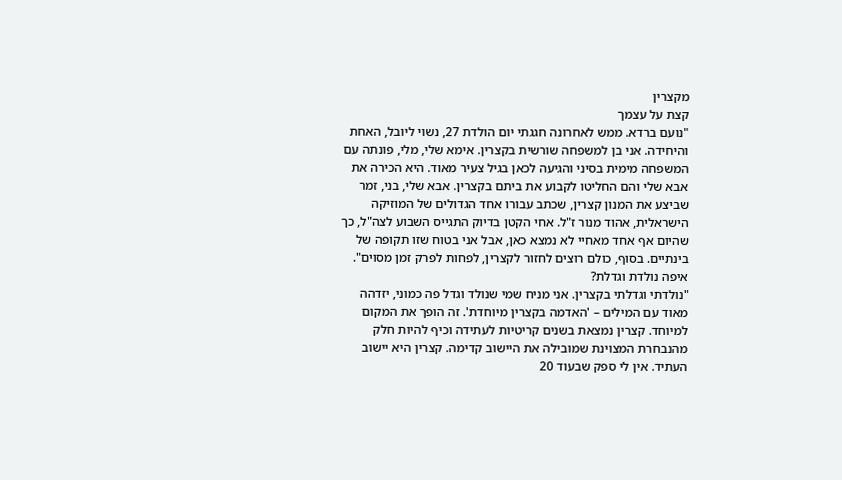מקצרין
קצת על עצמך
"נועם ברדא. ממש לאחרונה חגגתי יום הולדת 27, נשוי ליובל, האחת והיחידה. אני בן למשפחה שורשית בקצרין. אימא שלי, מלי, פונתה עם המשפחה מימית בסיני והגיעה לכאן בגיל צעיר מאוד. היא הכירה את אבא שלי והם החליטו לקבוע את ביתם בקצרין. אבא שלי, בני, זמר שביצע את המנון קצרין, שכתב עבורו אחד הגדולים של המוזיקה הישראלית, אהוד מנור ז"ל. אחי הקטן בדיוק התגייס השבוע לצה"ל, כך שהיום אף אחד מאחיי לא נמצא כאן, אבל אני בטוח שזו תקופה של בינתיים. בסוף, כולם רוצים לחזור לקצרין, לפחות לפרק זמן מסוים".
איפה נולדת וגדלת?
"נולדתי וגדלתי בקצרין. אני מניח שמי שנולד וגדל פה כמוני, יזדהה מאוד עם המילים – 'האדמה בקצרין מיוחדת'. זה הופך את המקום למיוחד. קצרין נמצאת בשנים קריטיות לעתידה וכיף להיות חלק מהנבחרת המצוינת שמובילה את היישוב קדימה. קצרין היא יישוב העתיד. אין לי ספק שבעוד 20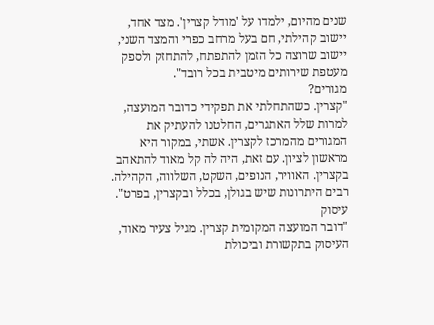שנים מהיום, ילמדו על 'מודל קצרין'. מצד אחד, יישוב קהילתי, חם בעל מרחב כפרי והמצד השני, יישוב שרוצה כל הזמן להתפתח, להתחזק ולספק מעטפת שירותים מיטבית בכל רובד".
מגורים?
"קצרין. כשהתחלתי את תפקידי כדובר המועצה, למרות שלל האתגרים, החלטנו להעתיק את המגורים מהמרכז לקצרין. אשתי, במקור היא מראשון לציון. עם זאת, היה לה קל מאוד להתאהב בקצרין. האוויר, הנופים, השקט, השלווה, הקהילה. רבים היתרונות שיש בגולן, בכלל ובקצרין, בפרט".
עיסוק
"דובר המועצה המקומית קצרין. מגיל צעיר מאוד, העיסוק בתקשורת וביכולת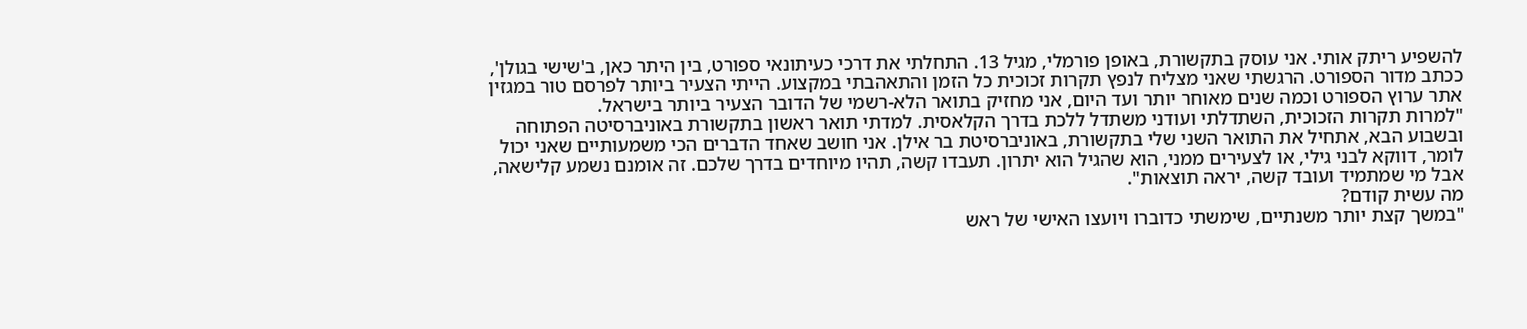להשפיע ריתק אותי. אני עוסק בתקשורת, באופן פורמלי, מגיל 13. התחלתי את דרכי כעיתונאי ספורט, בין היתר כאן, ב'שישי בגולן', ככתב מדור הספורט. הרגשתי שאני מצליח לנפץ תקרות זכוכית כל הזמן והתאהבתי במקצוע. הייתי הצעיר ביותר לפרסם טור במגזין אתר ערוץ הספורט וכמה שנים מאוחר יותר ועד היום, אני מחזיק בתואר הלא-רשמי של הדובר הצעיר ביותר בישראל.
"למרות תקרות הזכוכית, השתדלתי ועודני משתדל ללכת בדרך הקלאסית. למדתי תואר ראשון בתקשורת באוניברסיטה הפתוחה ובשבוע הבא, אתחיל את התואר השני שלי בתקשורת, באוניברסיטת בר אילן. אני חושב שאחד הדברים הכי משמעותיים שאני יכול לומר, דווקא לבני גילי, או לצעירים ממני, הוא שהגיל הוא יתרון. תעבדו קשה, תהיו מיוחדים בדרך שלכם. זה אומנם נשמע קלישאה, אבל מי שמתמיד ועובד קשה, יראה תוצאות".
מה עשית קודם?
"במשך קצת יותר משנתיים, שימשתי כדוברו ויועצו האישי של ראש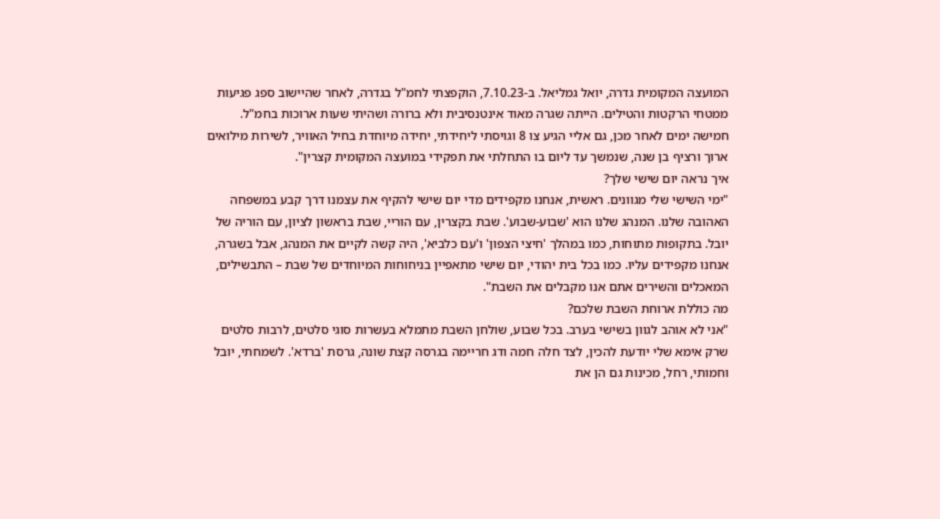המועצה המקומית גדרה, יואל גמליאל. ב-7.10.23, הוקפצתי לחמ"ל בגדרה, לאחר שהיישוב ספג פגיעות ממטחי הרקטות והטילים. הייתה שגרה מאוד אינטנסיבית ולא ברורה ושהיתי שעות ארוכות בחמ"ל. חמישה ימים לאחר מכן, גם אליי הגיע צו 8 וגויסתי ליחידתי, יחידה מיוחדת בחיל האוויר, לשירות מילואים ארוך ורציף בן שנה, שנמשך עד ליום בו התחלתי את תפקידי במועצה המקומית קצרין".
איך נראה יום שישי שלך?
"ימי השישי שלי מגוונים. ראשית, אנחנו מקפידים מדי יום שישי להקיף את עצמנו דרך קבע במשפחה האהובה שלנו. המנהג שלנו הוא 'שבוע-שבוע'. שבת בקצרין, עם הוריי, שבת בראשון לציון, עם הוריה של יובל. בתקופות מתוחות, כמו במהלך 'חיצי הצפון' ו'עם כלביא', היה קשה לקיים את המנהג, אבל בשגרה, אנחנו מקפידים עליו. כמו בכל בית יהודי, יום שישי מתאפיין בניחוחות המיוחדים של שבת – התבשילים, המאכלים והשירים אתם אנו מקבלים את השבת".
מה כוללת ארוחת השבת שלכם?
"אני לא אוהב לגוון בשישי בערב. בכל שבוע, שולחן השבת מתמלא בעשרות סוגי סלטים, לרבות סלטים שרק אימא שלי יודעת להכין, לצד חלה חמה ודג חריימה בגרסה קצת שונה, גרסת 'ברדא'. לשמחתי, יובל וחמותי, רחל, מכינות גם הן את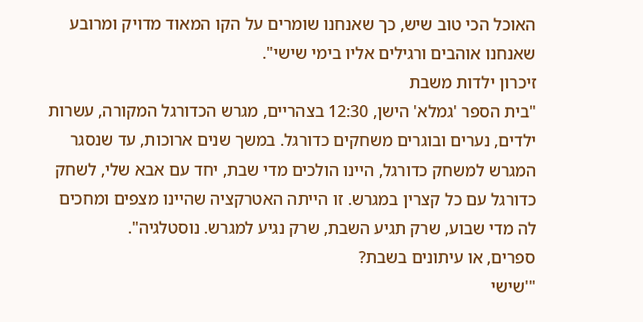האוכל הכי טוב שיש, כך שאנחנו שומרים על הקו המאוד מדויק ומרובע שאנחנו אוהבים ורגילים אליו בימי שישי".
זיכרון ילדות משבת
"בית הספר 'גמלא' הישן, 12:30 בצהריים, מגרש הכדורגל המקורה, עשרות ילדים, נערים ובוגרים משחקים כדורגל. במשך שנים ארוכות, עד שנסגר המגרש למשחק כדורגל, היינו הולכים מדי שבת, יחד עם אבא שלי, לשחק כדורגל עם כל קצרין במגרש. זו הייתה האטרקציה שהיינו מצפים ומחכים לה מדי שבוע, שרק תגיע השבת, שרק נגיע למגרש. נוסטלגיה".
ספרים, או עיתונים בשבת?
"'שישי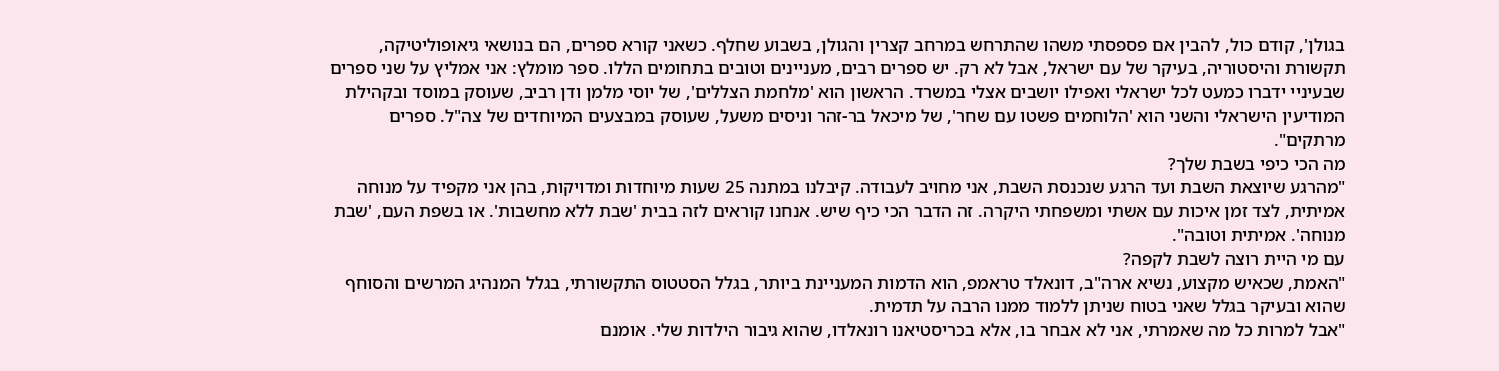בגולן', קודם כול, להבין אם פספסתי משהו שהתרחש במרחב קצרין והגולן, בשבוע שחלף. כשאני קורא ספרים, הם בנושאי גיאופוליטיקה, תקשורת והיסטוריה, בעיקר של עם ישראל, אבל לא רק. יש ספרים רבים, מעניינים וטובים בתחומים הללו. ספר מומלץ: אני אמליץ על שני ספרים שבעיניי ידברו כמעט לכל ישראלי ואפילו יושבים אצלי במשרד. הראשון הוא 'מלחמת הצללים', של יוסי מלמן ודן רביב, שעוסק במוסד ובקהילת המודיעין הישראלי והשני הוא 'הלוחמים פשטו עם שחר', של מיכאל בר-זהר וניסים משעל, שעוסק במבצעים המיוחדים של צה"ל. ספרים מרתקים".
מה הכי כיפי בשבת שלך?
"מהרגע שיוצאת השבת ועד הרגע שנכנסת השבת, אני מחויב לעבודה. קיבלנו במתנה 25 שעות מיוחדות ומדויקות, בהן אני מקפיד על מנוחה אמיתית, לצד זמן איכות עם אשתי ומשפחתי היקרה. זה הדבר הכי כיף שיש. אנחנו קוראים לזה בבית 'שבת ללא מחשבות'. או בשפת העם, 'שבת מנוחה'. אמיתית וטובה".
עם מי היית רוצה לשבת לקפה?
"האמת, שכאיש מקצוע, נשיא ארה"ב, דונאלד טראמפ, הוא הדמות המעניינת ביותר, בגלל הסטטוס התקשורתי, בגלל המנהיג המרשים והסוחף שהוא ובעיקר בגלל שאני בטוח שניתן ללמוד ממנו הרבה על תדמית.
"אבל למרות כל מה שאמרתי, אני לא אבחר בו, אלא בכריסטיאנו רונאלדו, שהוא גיבור הילדות שלי. אומנם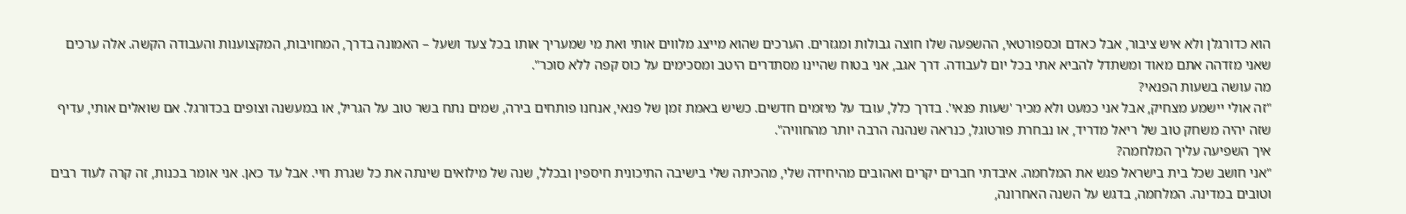הוא כדורגלן ולא איש ציבור, אבל כאדם וכספורטאי, ההשפעה שלו חוצה גבולות ומגזרים. הערכים שהוא מייצג מלווים אותי ואת מי שמעריך אותו בכל צעד ושעל – האמונה בדרך, המחויבות, המקצוענות והעבודה הקשה. אלה ערכים שאני מזדהה אתם מאוד ומשתדל להביא אתי בכל יום לעבודה. דרך אגב, אני בטוח שהיינו מסתדרים היטב ומסכימים על כוס קפה ללא סוכר".
מה עושה בשעות הפנאי?
"זה אולי יישמע מצחיק, אבל אני כמעט ולא מכיר 'שעות פנאי'. בדרך כלל, עובד על מיזמים חדשים. כשיש באמת זמן של פנאי, אנחנו פותחים בירה, שמים נתח בשר טוב על הגריל, או במעשנה וצופים בכדורגל. אם שואלים אותי, עדיף שזה יהיה משחק טוב של ריאל מדריד, או נבחרת פורטוגל, כנראה שנהנה הרבה יותר מהחוויה".
איך השפיעה עליך המלחמה?
"אני חושב שכל בית בישראל פגש את המלחמה. איבדתי חברים יקרים ואהובים מהיחידה שלי, מהכיתה שלי בישיבה התיכונית חיספין ובכלל, שנה של מילואים שינתה את כל שגרת חיי. אבל עד כאן. אני אומר בכנות, זה קרה לעוד רבים וטובים במדינה. המלחמה, בדגש על השנה האחרונה,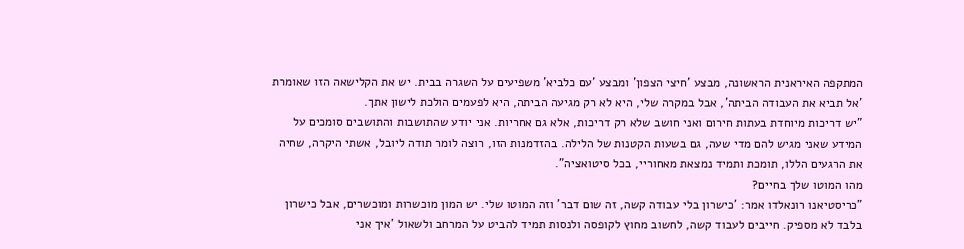המתקפה האיראנית הראשונה, מבצע 'חיצי הצפון' ומבצע 'עם כלביא' משפיעים על השגרה בבית. יש את הקלישאה הזו שאומרת 'אל תביא את העבודה הביתה', אבל במקרה שלי, היא לא רק מגיעה הביתה, היא לפעמים הולכת לישון אתך.
"יש דריכות מיוחדת בעתות חירום ואני חושב שלא רק דריכות, אלא גם אחריות. אני יודע שהתושבות והתושבים סומכים על המידע שאני מגיש להם מדי שעה, גם בשעות הקטנות של הלילה. בהזדמנות הזו, רוצה לומר תודה ליובל, אשתי היקרה, שחיה את הרגעים הללו, תומכת ותמיד נמצאת מאחוריי, בכל סיטואציה".
מהו המוטו שלך בחיים?
"כריסטיאנו רונאלדו אמר: 'כישרון בלי עבודה קשה, זה שום דבר' וזה המוטו שלי. יש המון מוכשרות ומוכשרים, אבל כישרון בלבד לא מספיק. חייבים לעבוד קשה, לחשוב מחוץ לקופסה ולנסות תמיד להביט על המרחב ולשאול 'איך אני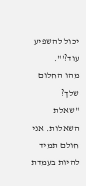יכול להשפיע עוד?'".
מהו החלום שלך?
"שאלת השאלות. אני חולם תמיד להיות בעמדת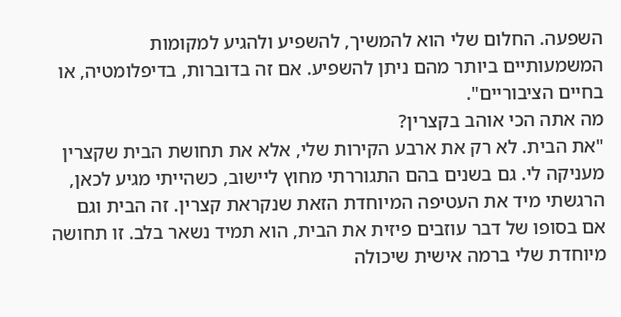השפעה. החלום שלי הוא להמשיך, להשפיע ולהגיע למקומות המשמעותיים ביותר מהם ניתן להשפיע. אם זה בדוברות, בדיפלומטיה, או בחיים הציבוריים".
מה אתה הכי אוהב בקצרין?
"את הבית. לא רק את ארבע הקירות שלי, אלא את תחושת הבית שקצרין מעניקה לי. גם בשנים בהם התגוררתי מחוץ ליישוב, כשהייתי מגיע לכאן, הרגשתי מיד את העטיפה המיוחדת הזאת שנקראת קצרין. זה הבית וגם אם בסופו של דבר עוזבים פיזית את הבית, הוא תמיד נשאר בלב. זו תחושה מיוחדת שלי ברמה אישית שיכולה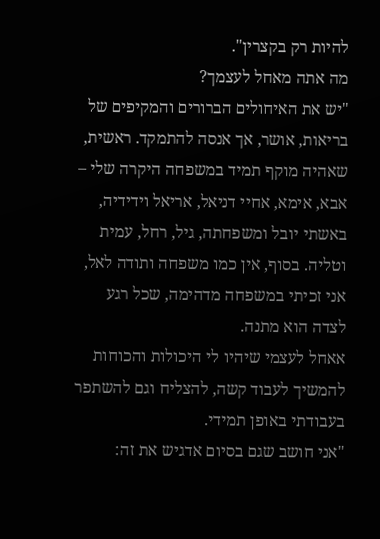להיות רק בקצרין".
מה אתה מאחל לעצמך?
"יש את האיחולים הברורים והמקיפים של בריאות, אושר, אך אנסה להתמקד. ראשית, שאהיה מוקף תמיד במשפחה היקרה שלי – אבא, אימא, אחיי דניאל, אריאל וידידיה, באשתי יובל ומשפחתה, גיל, רחל, עמית וטליה. בסוף, אין כמו משפחה ותודה לאל, אני זכיתי במשפחה מדהימה, שכל רגע לצדה הוא מתנה.
אאחל לעצמי שיהיו לי היכולות והכוחות להמשיך לעבוד קשה, להצליח וגם להשתפר בעבודתי באופן תמידי.
"אני חושב שגם בסיום אדגיש את זה: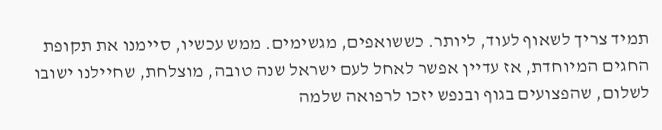תמיד צריך לשאוף לעוד, ליותר. כששואפים, מגשימים. ממש עכשיו, סיימנו את תקופת החגים המיוחדת, אז עדיין אפשר לאחל לעם ישראל שנה טובה, מוצלחת, שחיילנו ישובו לשלום, שהפצועים בגוף ובנפש יזכו לרפואה שלמה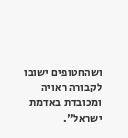ושהחטופים ישובו לקבורה ראויה ומכובדת באדמת ישראל".